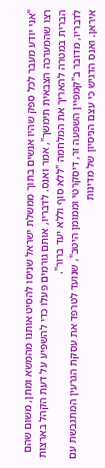"אני יודע מעבר לכל ספק שהיו אנשים בתוך ממשלת ישראל שניסו להסיט אותנו מהמשא ומתן, משום שהם רצו שהמערכה הצבאית תימשך", אמר ואנס. לדבריו, אותם גורמים פעלו כדי להשפיע על דעת הקהל בארצות הברית במטרה להאריך את המלחמה "ללא סוף וללא יעד ברור".
לדבריו, מדובר ב"קמפיין השפעה זר, דיסקרטי וממומן היטב", שנועד לטרפד את עסקת הגרעין המתגבשת עם איראן. ואנס הדגיש כי עצם הניסיון של מדינות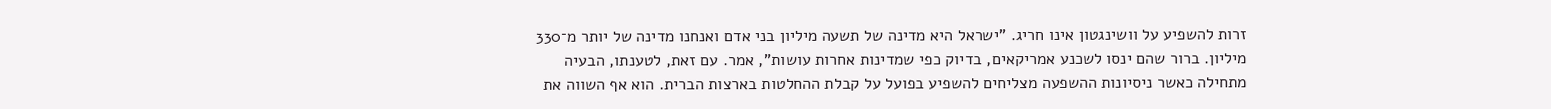זרות להשפיע על וושינגטון אינו חריג. "ישראל היא מדינה של תשעה מיליון בני אדם ואנחנו מדינה של יותר מ־330 מיליון. ברור שהם ינסו לשכנע אמריקאים, בדיוק כפי שמדינות אחרות עושות", אמר. עם זאת, לטענתו, הבעיה מתחילה כאשר ניסיונות ההשפעה מצליחים להשפיע בפועל על קבלת ההחלטות בארצות הברית. הוא אף השווה את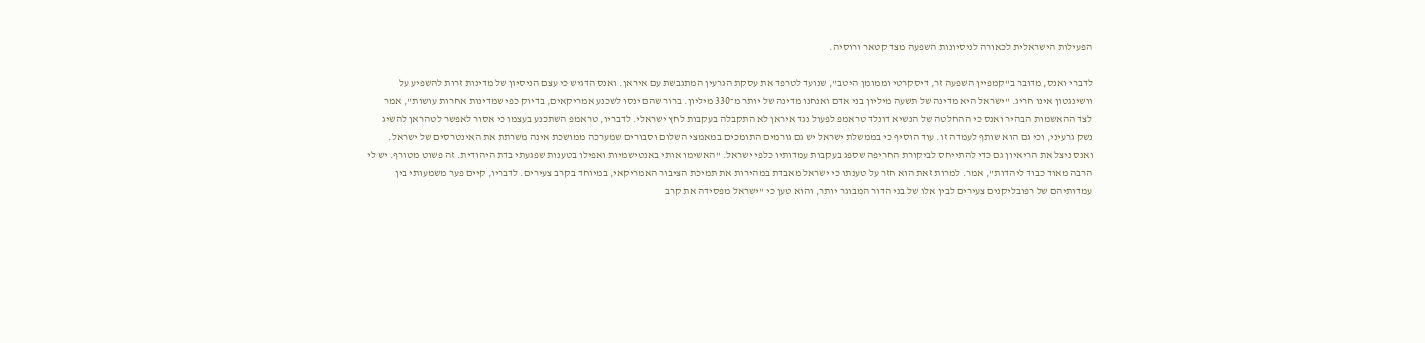הפעילות הישראלית לכאורה לניסיונות השפעה מצד קטאר ורוסיה.

לדברי ואנס, מדובר ב"קמפיין השפעה זר, דיסקרטי וממומן היטב", שנועד לטרפד את עסקת הגרעין המתגבשת עם איראן. ואנס הדגיש כי עצם הניסיון של מדינות זרות להשפיע על וושינגטון אינו חריג. "ישראל היא מדינה של תשעה מיליון בני אדם ואנחנו מדינה של יותר מ־330 מיליון. ברור שהם ינסו לשכנע אמריקאים, בדיוק כפי שמדינות אחרות עושות", אמר
לצד ההאשמות הבהיר ואנס כי ההחלטה של הנשיא דונלד טראמפ לפעול נגד איראן לא התקבלה בעקבות לחץ ישראלי. לדבריו, טראמפ השתכנע בעצמו כי אסור לאפשר לטהראן להשיג נשק גרעיני, וכי גם הוא שותף לעמדה זו. עוד הוסיף כי בממשלת ישראל יש גם גורמים התומכים במאמצי השלום וסבורים שמערכה ממושכת אינה משרתת את האינטרסים של ישראל.
ואנס ניצל את הריאיון גם כדי להתייחס לביקורת החריפה שספג בעקבות עמדותיו כלפי ישראל. "האשימו אותי באנטישמיות ואפילו בטענות שפגעתי בדת היהודית. זה פשוט מטורף. יש לי הרבה מאוד כבוד ליהדות", אמר. למרות זאת הוא חזר על טענתו כי ישראל מאבדת במהירות את תמיכת הציבור האמריקאי, במיוחד בקרב צעירים. לדבריו, קיים פער משמעותי בין עמדותיהם של רפובליקנים צעירים לבין אלו של בני הדור המבוגר יותר, והוא טען כי "ישראל מפסידה את קרב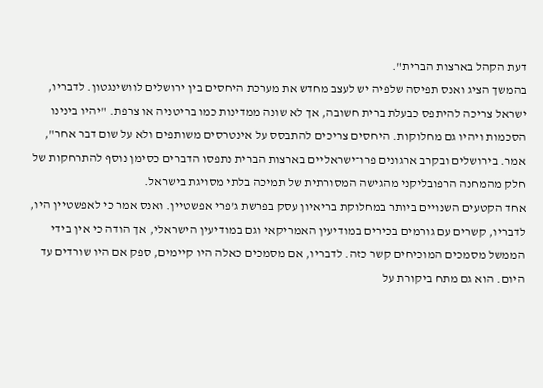דעת הקהל בארצות הברית".
בהמשך הציג ואנס תפיסה שלפיה יש לעצב מחדש את מערכת היחסים בין ירושלים לוושינגטון. לדבריו, ישראל צריכה להיתפס כבעלת ברית חשובה, אך לא שונה ממדינות כמו בריטניה או צרפת. "יהיו בינינו הסכמות ויהיו גם מחלוקות. היחסים צריכים להתבסס על אינטרסים משותפים ולא על שום דבר אחר", אמר. בירושלים ובקרב ארגונים פרו־ישראליים בארצות הברית נתפסו הדברים כסימן נוסף להתרחקות של חלק מהמחנה הרפובליקני מהגישה המסורתית של תמיכה בלתי מסויגת בישראל.
אחד הקטעים השנויים ביותר במחלוקת בריאיון עסק בפרשת ג'פרי אפשטיין. ואנס אמר כי לאפשטיין היו, לדבריו, קשרים עם גורמים בכירים במודיעין האמריקאי וגם במודיעין הישראלי, אך הודה כי אין בידי הממשל מסמכים המוכיחים קשר כזה. לדבריו, אם מסמכים כאלה היו קיימים, ספק אם היו שורדים עד היום. הוא גם מתח ביקורת על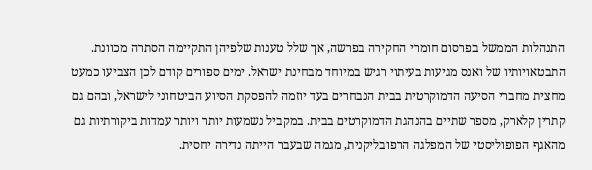התנהלות הממשל בפרסום חומרי החקירה בפרשה, אך שלל טענות שלפיהן התקיימה הסתרה מכוונת.
התבטאויותיו של ואנס מגיעות בעיתוי רגיש במיוחד מבחינת ישראל. ימים ספורים קודם לכן הצביעו כמעט מחצית מחברי הסיעה הדמוקרטית בבית הנבחרים בעד יוזמה להפסקת הסיוע הביטחוני לישראל, ובהם גם קתרין קלארק, מספר שתיים בהנהגת הדמוקרטים בבית. במקביל נשמעות יותר ויותר עמדות ביקורתיות גם מהאגף הפופוליסטי של המפלגה הרפובליקנית, מגמה שבעבר הייתה נדירה יחסית.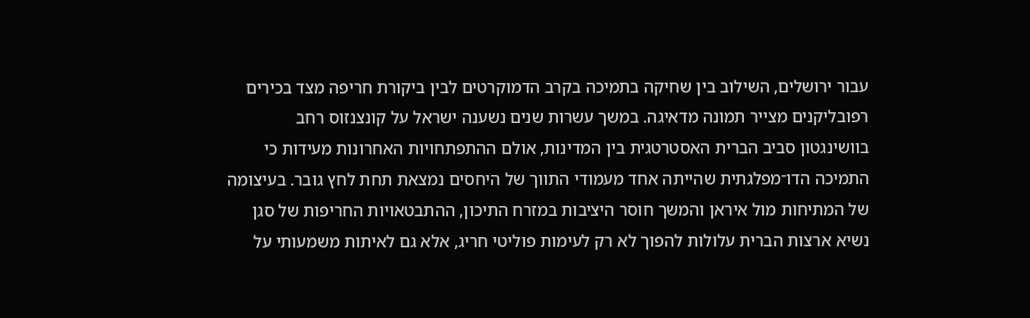עבור ירושלים, השילוב בין שחיקה בתמיכה בקרב הדמוקרטים לבין ביקורת חריפה מצד בכירים רפובליקנים מצייר תמונה מדאיגה. במשך עשרות שנים נשענה ישראל על קונצנזוס רחב בוושינגטון סביב הברית האסטרטגית בין המדינות, אולם ההתפתחויות האחרונות מעידות כי התמיכה הדו־מפלגתית שהייתה אחד מעמודי התווך של היחסים נמצאת תחת לחץ גובר. בעיצומה של המתיחות מול איראן והמשך חוסר היציבות במזרח התיכון, ההתבטאויות החריפות של סגן נשיא ארצות הברית עלולות להפוך לא רק לעימות פוליטי חריג, אלא גם לאיתות משמעותי על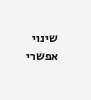שינוי אפשרי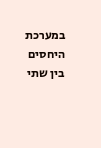במערכת היחסים בין שתי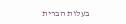בעלות הברית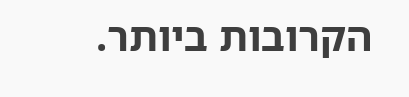הקרובות ביותר.